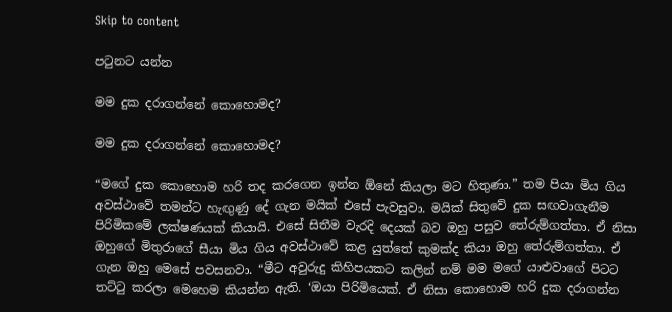Skip to content

පටුනට යන්න

මම දුක දරාගන්නේ කොහොමද?

මම දුක දරාගන්නේ කොහොමද?

“මගේ දුක කොහොම හරි තද කරගෙන ඉන්න ඕනේ කියලා මට හිතුණා.” තම පියා මිය ගිය අවස්ථාවේ තමන්ට හැඟුණු දේ ගැන මයික් එසේ පැවසුවා. මයික් සිතුවේ දුක සඟවාගැනීම පිරිමිකමේ ලක්ෂණයක් කියායි. එසේ සිතීම වැරදි දෙයක් බව ඔහු පසුව තේරුම්ගත්තා. ඒ නිසා ඔහුගේ මිතුරාගේ සීයා මිය ගිය අවස්ථාවේ කළ යුත්තේ කුමක්ද කියා ඔහු තේරුම්ගත්තා. ඒ ගැන ඔහු මෙසේ පවසනවා. “මීට අවුරුදු කිහිපයකට කලින් නම් මම මගේ යාළුවාගේ පිටට තට්ටු කරලා මෙහෙම කියන්න ඇති. ‘ඔයා පිරිමියෙක්. ඒ නිසා කොහොම හරි දුක දරාගන්න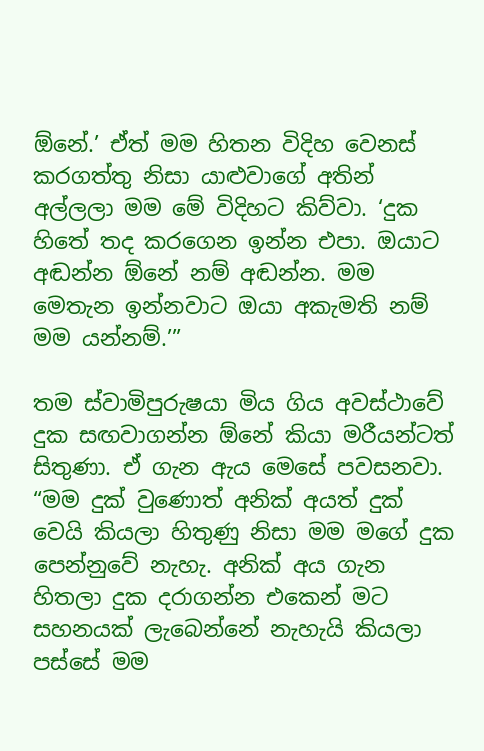ඕනේ.’ ඒත් මම හිතන විදිහ වෙනස් කරගත්තු නිසා යාළුවාගේ අතින් අල්ලලා මම මේ විදිහට කිව්වා. ‘දුක හිතේ තද කරගෙන ඉන්න එපා. ඔයාට අඬන්න ඕනේ නම් අඬන්න. මම මෙතැන ඉන්නවාට ඔයා අකැමති නම් මම යන්නම්.’”

තම ස්වාමිපුරුෂයා මිය ගිය අවස්ථාවේ දුක සඟවාගන්න ඕනේ කියා මරීයන්ටත් සිතුණා. ඒ ගැන ඇය මෙසේ පවසනවා. “මම දුක් වුණොත් අනික් අයත් දුක් වෙයි කියලා හිතුණු නිසා මම මගේ දුක පෙන්නුවේ නැහැ. අනික් අය ගැන හිතලා දුක දරාගන්න එකෙන් මට සහනයක් ලැබෙන්නේ නැහැයි කියලා පස්සේ මම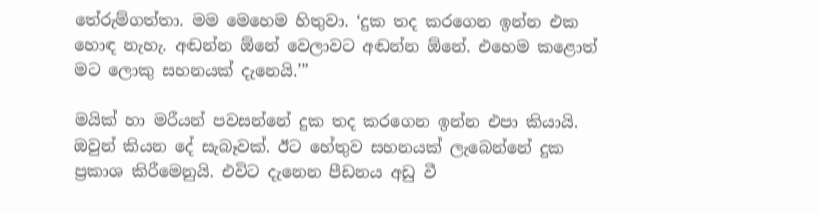තේරුම්ගත්තා. මම මෙහෙම හිතුවා. ‘දුක තද කරගෙන ඉන්න එක හොඳ නැහැ. අඬන්න ඕනේ වෙලාවට අඬන්න ඕනේ. එහෙම කළොත් මට ලොකු සහනයක් දැනෙයි.’”

මයික් හා මරීයන් පවසන්නේ දුක තද කරගෙන ඉන්න එපා කියායි. ඔවුන් කියන දේ සැබෑවක්. ඊට හේතුව සහනයක් ලැබෙන්නේ දුක ප්‍රකාශ කිරීමෙනුයි. එවිට දැනෙන පීඩනය අඩු වී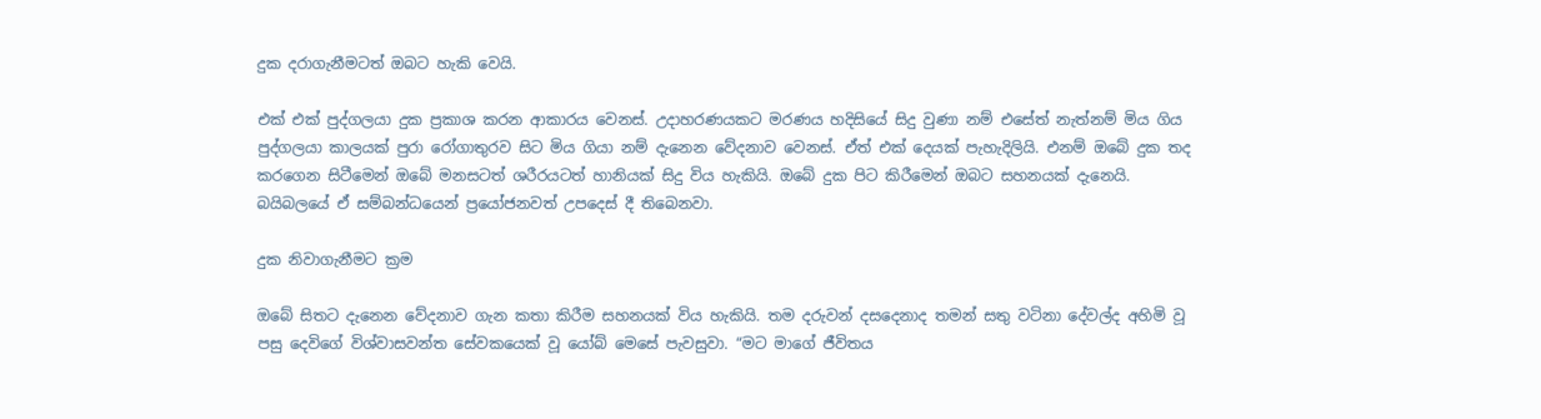දුක දරාගැනීමටත් ඔබට හැකි වෙයි.

එක් එක් පුද්ගලයා දුක ප්‍රකාශ කරන ආකාරය වෙනස්. උදාහරණයකට මරණය හදිසියේ සිදු වුණා නම් එසේත් නැත්නම් මිය ගිය පුද්ගලයා කාලයක් පුරා රෝගාතුරව සිට මිය ගියා නම් දැනෙන වේදනාව වෙනස්. ඒත් එක් දෙයක් පැහැදිලියි. එනම් ඔබේ දුක තද කරගෙන සිටීමෙන් ඔබේ මනසටත් ශරීරයටත් හානියක් සිදු විය හැකියි. ඔබේ දුක පිට කිරීමෙන් ඔබට සහනයක් දැනෙයි. බයිබලයේ ඒ සම්බන්ධයෙන් ප්‍රයෝජනවත් උපදෙස් දී තිබෙනවා.

දුක නිවාගැනීමට ක්‍රම

ඔබේ සිතට දැනෙන වේදනාව ගැන කතා කිරීම සහනයක් විය හැකියි. තම දරුවන් දසදෙනාද තමන් සතු වටිනා දේවල්ද අහිමි වූ පසු දෙවිගේ විශ්වාසවන්ත සේවකයෙක් වූ යෝබ් මෙසේ පැවසුවා. “මට මාගේ ජීවිතය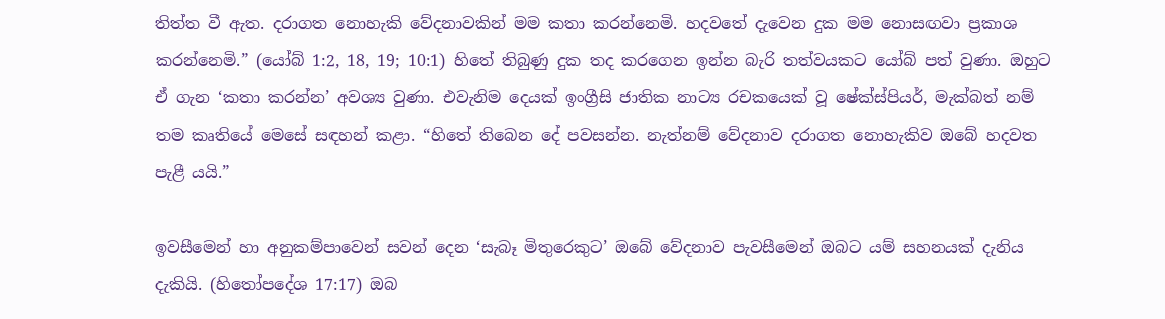තිත්ත වී ඇත. දරාගත නොහැකි වේදනාවකින් මම කතා කරන්නෙමි. හදවතේ දැවෙන දුක මම නොසඟවා ප්‍රකාශ කරන්නෙමි.” (යෝබ් 1:2, 18, 19; 10:1) හිතේ තිබුණු දුක තද කරගෙන ඉන්න බැරි තත්වයකට යෝබ් පත් වුණා. ඔහුට ඒ ගැන ‘කතා කරන්න’ අවශ්‍ය වුණා. එවැනිම දෙයක් ඉංග්‍රීසි ජාතික නාට්‍ය රචකයෙක් වූ ෂේක්ස්පියර්, මැක්බත් නම් තම කෘතියේ මෙසේ සඳහන් කළා. “හිතේ තිබෙන දේ පවසන්න. නැත්නම් වේදනාව දරාගත නොහැකිව ඔබේ හදවත පැළී යයි.”

ඉවසීමෙන් හා අනුකම්පාවෙන් සවන් දෙන ‘සැබෑ මිතුරෙකුට’ ඔබේ වේදනාව පැවසීමෙන් ඔබට යම් සහනයක් දැනිය දැකියි. (හිතෝපදේශ 17:17) ඔබ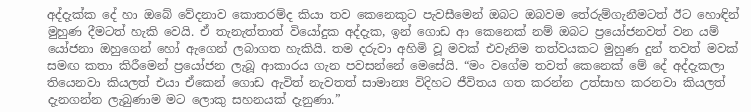අද්දැක්ක දේ හා ඔබේ වේදනාව කොතරම්ද කියා තව කෙනෙකුට පැවසීමෙන් ඔබට ඔබවම තේරුම්ගැනීමටත් ඊට හොඳින් මුහුණ දීමටත් හැකි වෙයි. ඒ තැනැත්තාත් වියෝදුක අද්දැක, ඉන් ගොඩ ආ කෙනෙක් නම් ඔබට ප්‍රයෝජනවත් වන යම් යෝජනා ඔහුගෙන් හෝ ඇගෙන් ලබාගත හැකියි. තම දරුවා අහිමි වූ මවක් එවැනිම තත්වයකට මුහුණ දුන් තවත් මවක් සමඟ කතා කිරීමෙන් ප්‍රයෝජන ලැබූ ආකාරය ගැන පවසන්නේ මෙසේයි. “මං වගේම තවත් කෙනෙක් මේ දේ අද්දැකලා තියෙනවා කියලත් එයා ඒකෙන් ගොඩ ඇවිත් නැවතත් සාමාන්‍ය විදිහට ජීවිතය ගත කරන්න උත්සාහ කරනවා කියලත් දැනගන්න ලැබුණාම මට ලොකු සහනයක් දැනුණා.”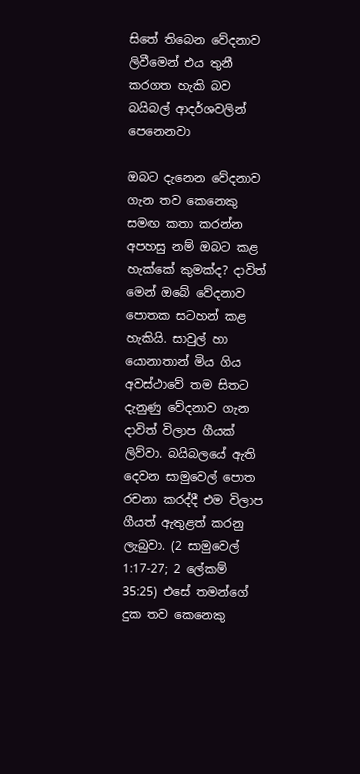සිතේ තිබෙන වේදනාව ලිවීමෙන් එය තුනී කරගත හැකි බව බයිබල් ආදර්ශවලින් පෙනෙනවා

ඔබට දැනෙන වේදනාව ගැන තව කෙනෙකු සමඟ කතා කරන්න අපහසු නම් ඔබට කළ හැක්කේ කුමක්ද? දාවිත් මෙන් ඔබේ වේදනාව පොතක සටහන් කළ හැකියි. සාවුල් හා යොනාතාන් මිය ගිය අවස්ථාවේ තම සිතට දැනුණු වේදනාව ගැන දාවිත් විලාප ගීයක් ලිව්වා. බයිබලයේ ඇති දෙවන සාමුවෙල් පොත රචනා කරද්දී එම විලාප ගීයත් ඇතුළත් කරනු ලැබුවා. (2 සාමුවෙල් 1:17-27; 2 ලේකම් 35:25) එසේ තමන්ගේ දුක තව කෙනෙකු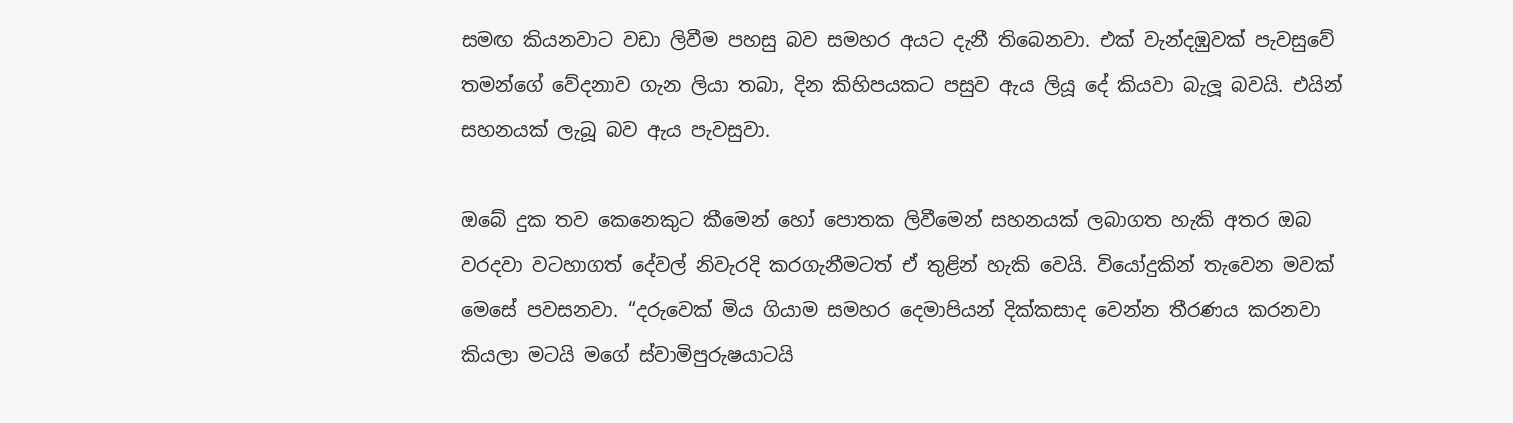සමඟ කියනවාට වඩා ලිවීම පහසු බව සමහර අයට දැනී තිබෙනවා. එක් වැන්දඹුවක් පැවසුවේ තමන්ගේ වේදනාව ගැන ලියා තබා, දින කිහිපයකට පසුව ඇය ලියූ දේ කියවා බැලූ බවයි. එයින් සහනයක් ලැබූ බව ඇය පැවසුවා.

ඔබේ දුක තව කෙනෙකුට කීමෙන් හෝ පොතක ලිවීමෙන් සහනයක් ලබාගත හැකි අතර ඔබ වරදවා වටහාගත් දේවල් නිවැරදි කරගැනීමටත් ඒ තුළින් හැකි වෙයි. වියෝදුකින් තැවෙන මවක් මෙසේ පවසනවා. “දරුවෙක් මිය ගියාම සමහර දෙමාපියන් දික්කසාද වෙන්න තීරණය කරනවා කියලා මටයි මගේ ස්වාමිපුරුෂයාටයි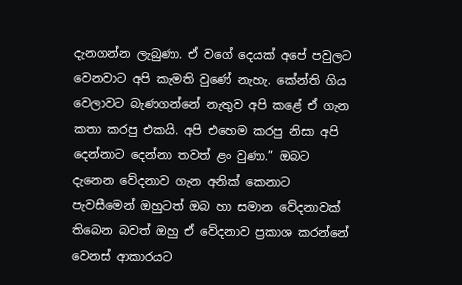දැනගන්න ලැබුණා. ඒ වගේ දෙයක් අපේ පවුලට වෙනවාට අපි කැමති වුණේ නැහැ. කේන්ති ගිය වෙලාවට බැණගන්නේ නැතුව අපි කළේ ඒ ගැන කතා කරපු එකයි. අපි එහෙම කරපු නිසා අපි දෙන්නාට දෙන්නා තවත් ළං වුණා.” ඔබට දැනෙන වේදනාව ගැන අනික් කෙනාට පැවසීමෙන් ඔහුටත් ඔබ හා සමාන වේදනාවක් තිබෙන බවත් ඔහු ඒ වේදනාව ප්‍රකාශ කරන්නේ වෙනස් ආකාරයට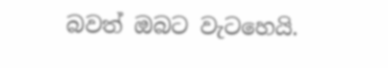බවත් ඔබට වැටහෙයි.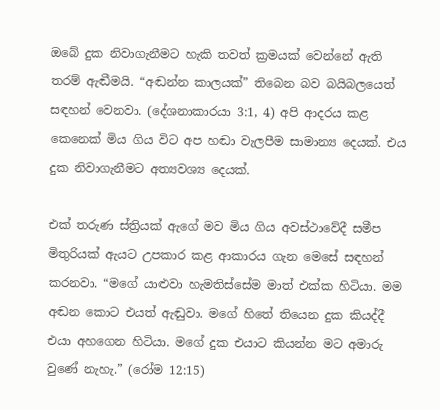ඔබේ දුක නිවාගැනීමට හැකි තවත් ක්‍රමයක් වෙන්නේ ඇති තරම් ඇඬීමයි. “අඬන්න කාලයක්” තිබෙන බව බයිබලයෙත් සඳහන් වෙනවා. (දේශනාකාරයා 3:1, 4) අපි ආදරය කළ කෙනෙක් මිය ගිය විට අප හඬා වැලපීම සාමාන්‍ය දෙයක්. එය දුක නිවාගැනීමට අත්‍යවශ්‍ය දෙයක්.

එක් තරුණ ස්ත්‍රියක් ඇගේ මව මිය ගිය අවස්ථාවේදී සමීප මිතුරියක් ඇයට උපකාර කළ ආකාරය ගැන මෙසේ සඳහන් කරනවා. “මගේ යාළුවා හැමතිස්සේම මාත් එක්ක හිටියා. මම අඬන කොට එයත් ඇඬුවා. මගේ හිතේ තියෙන දුක කියද්දී එයා අහගෙන හිටියා. මගේ දුක එයාට කියන්න මට අමාරු වුණේ නැහැ.” (රෝම 12:15)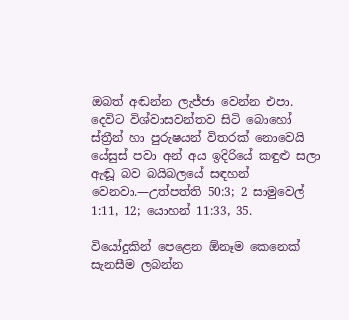ඔබත් අඬන්න ලැජ්ජා වෙන්න එපා. දෙවිට විශ්වාසවන්තව සිටි බොහෝ ස්ත්‍රීන් හා පුරුෂයන් විතරක් නොවෙයි යේසුස් පවා අන් අය ඉදිරියේ කඳුළු සලා ඇඬූ බව බයිබලයේ සඳහන් වෙනවා.—උත්පත්ති 50:3; 2 සාමුවෙල් 1:11, 12; යොහන් 11:33, 35.

වියෝදුකින් පෙළෙන ඕනෑම කෙනෙක් සැනසීම ලබන්න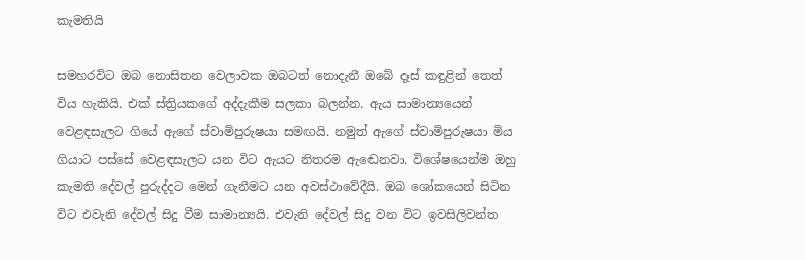කැමතියි

සමහරවිට ඔබ නොසිතන වෙලාවක ඔබටත් නොදැනී ඔබේ දෑස් කඳුළින් තෙත් විය හැකියි. එක් ස්ත්‍රියකගේ අද්දැකීම සලකා බලන්න. ඇය සාමාන්‍යයෙන් වෙළඳසැලට ගියේ ඇගේ ස්වාමිපුරුෂයා සමඟයි. නමුත් ඇගේ ස්වාමිපුරුෂයා මිය ගියාට පස්සේ වෙළඳසැලට යන විට ඇයට නිතරම ඇඬෙනවා. විශේෂයෙන්ම ඔහු කැමති දේවල් පුරුද්දට මෙන් ගැනීමට යන අවස්ථාවේදීයි. ඔබ ශෝකයෙන් සිටින විට එවැනි දේවල් සිදු වීම සාමාන්‍යයි. එවැනි දේවල් සිදු වන විට ඉවසිලිවන්ත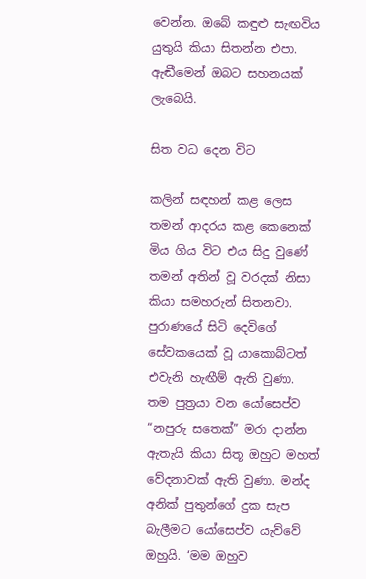වෙන්න. ඔබේ කඳුළු සැඟවිය යුතුයි කියා සිතන්න එපා. ඇඬීමෙන් ඔබට සහනයක් ලැබෙයි.

සිත වධ දෙන විට

කලින් සඳහන් කළ ලෙස තමන් ආදරය කළ කෙනෙක් මිය ගිය විට එය සිදු වුණේ තමන් අතින් වූ වරදක් නිසා කියා සමහරුන් සිතනවා. පුරාණයේ සිටි දෙවිගේ සේවකයෙක් වූ යාකොබ්ටත් එවැනි හැඟීම් ඇති වුණා. තම පුත්‍රයා වන යෝසෙප්ව “නපුරු සතෙක්” මරා දාන්න ඇතැයි කියා සිතූ ඔහුට මහත් වේදනාවක් ඇති වුණා. මන්ද අනික් පුතුන්ගේ දුක සැප බැලීමට යෝසෙප්ව යැව්වේ ඔහුයි. ‘මම ඔහුව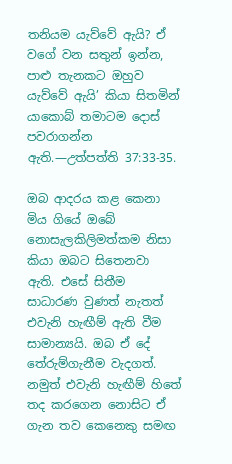තනියම යැව්වේ ඇයි? ඒ වගේ වන සතුන් ඉන්න, පාළු තැනකට ඔහුව යැව්වේ ඇයි’ කියා සිතමින් යාකොබ් තමාටම දොස් පවරාගන්න ඇති.—උත්පත්ති 37:33-35.

ඔබ ආදරය කළ කෙනා මිය ගියේ ඔබේ නොසැලකිලිමත්කම නිසා කියා ඔබට සිතෙනවා ඇති. එසේ සිතීම සාධාරණ වුණත් නැතත් එවැනි හැඟීම් ඇති වීම සාමාන්‍යයි. ඔබ ඒ දේ තේරුම්ගැනීම වැදගත්. නමුත් එවැනි හැඟීම් හිතේ තද කරගෙන නොසිට ඒ ගැන තව කෙනෙකු සමඟ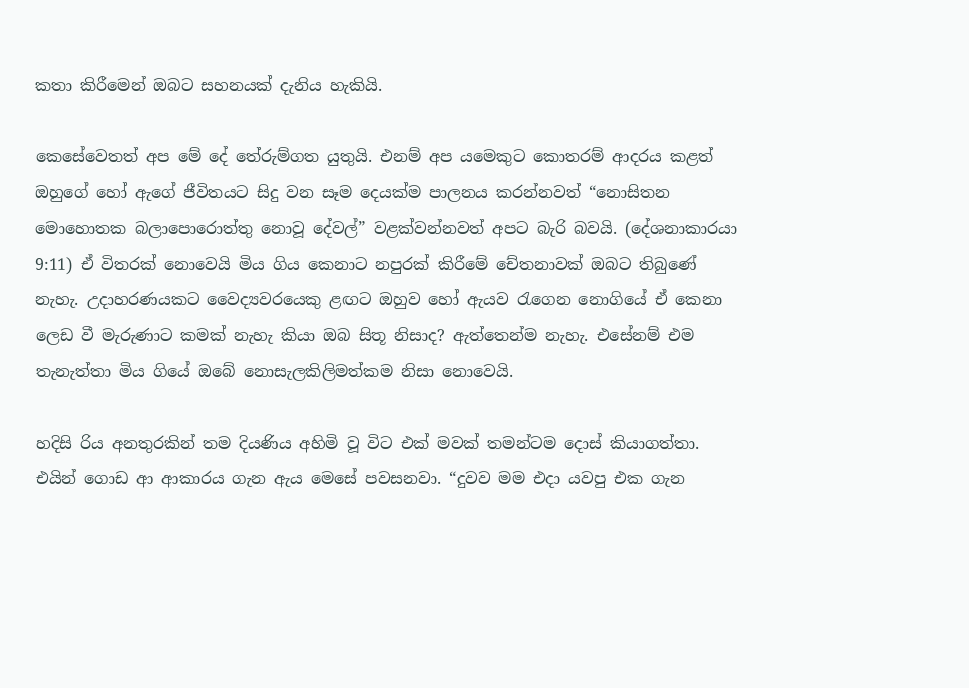කතා කිරීමෙන් ඔබට සහනයක් දැනිය හැකියි.

කෙසේවෙතත් අප මේ දේ තේරුම්ගත යුතුයි. එනම් අප යමෙකුට කොතරම් ආදරය කළත් ඔහුගේ හෝ ඇගේ ජීවිතයට සිදු වන සෑම දෙයක්ම පාලනය කරන්නවත් “නොසිතන මොහොතක බලාපොරොත්තු නොවූ දේවල්” වළක්වන්නවත් අපට බැරි බවයි. (දේශනාකාරයා 9:11) ඒ විතරක් නොවෙයි මිය ගිය කෙනාට නපුරක් කිරීමේ චේතනාවක් ඔබට තිබුණේ නැහැ. උදාහරණයකට වෛද්‍යවරයෙකු ළඟට ඔහුව හෝ ඇයව රැගෙන නොගියේ ඒ කෙනා ලෙඩ වී මැරුණාට කමක් නැහැ කියා ඔබ සිතූ නිසාද? ඇත්තෙන්ම නැහැ. එසේනම් එම තැනැත්තා මිය ගියේ ඔබේ නොසැලකිලිමත්කම නිසා නොවෙයි.

හදිසි රිය අනතුරකින් තම දියණිය අහිමි වූ විට එක් මවක් තමන්ටම දොස් කියාගත්තා. එයින් ගොඩ ආ ආකාරය ගැන ඇය මෙසේ පවසනවා. “දුවව මම එදා යවපු එක ගැන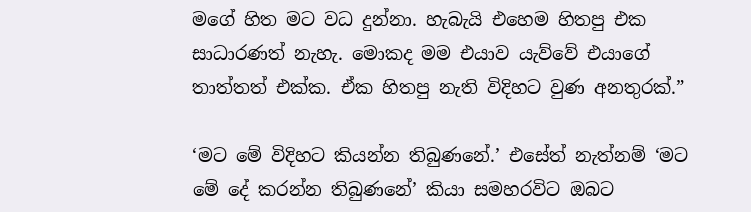මගේ හිත මට වධ දුන්නා. හැබැයි එහෙම හිතපු එක සාධාරණත් නැහැ. මොකද මම එයාව යැව්වේ එයාගේ තාත්තත් එක්ක. ඒක හිතපු නැති විදිහට වුණ අනතුරක්.”

‘මට මේ විදිහට කියන්න තිබුණනේ.’ එසේත් නැත්නම් ‘මට මේ දේ කරන්න තිබුණනේ’ කියා සමහරවිට ඔබට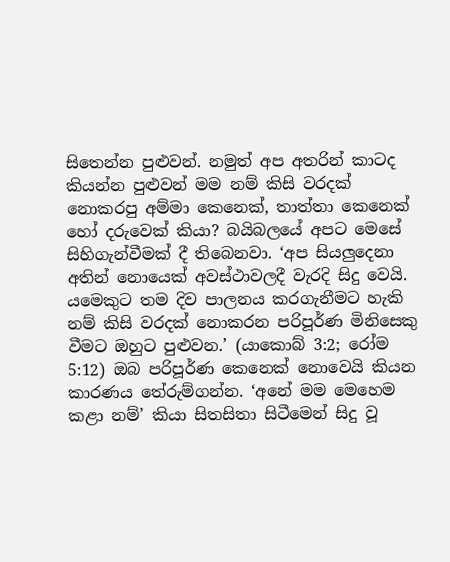සිතෙන්න පුළුවන්. නමුත් අප අතරින් කාටද කියන්න පුළුවන් මම නම් කිසි වරදක් නොකරපු අම්මා කෙනෙක්, තාත්තා කෙනෙක් හෝ දරුවෙක් කියා? බයිබලයේ අපට මෙසේ සිහිගැන්වීමක් දී තිබෙනවා. ‘අප සියලුදෙනා අතින් නොයෙක් අවස්ථාවලදී වැරදි සිදු වෙයි. යමෙකුට තම දිව පාලනය කරගැනීමට හැකි නම් කිසි වරදක් නොකරන පරිපූර්ණ මිනිසෙකු වීමට ඔහුට පුළුවන.’ (යාකොබ් 3:2; රෝම 5:12) ඔබ පරිපූර්ණ කෙනෙක් නොවෙයි කියන කාරණය තේරුම්ගන්න. ‘අනේ මම මෙහෙම කළා නම්’ කියා සිතසිතා සිටීමෙන් සිදු වූ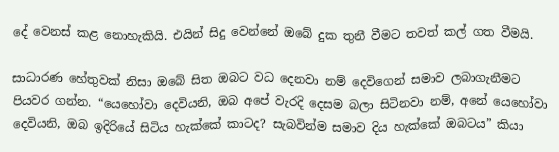දේ වෙනස් කළ නොහැකියි. එයින් සිදු වෙන්නේ ඔබේ දුක තුනී වීමට තවත් කල් ගත වීමයි.

සාධාරණ හේතුවක් නිසා ඔබේ සිත ඔබට වධ දෙනවා නම් දෙවිගෙන් සමාව ලබාගැනීමට පියවර ගන්න. “යෙහෝවා දෙවියනි, ඔබ අපේ වැරදි දෙසම බලා සිටිනවා නම්, අනේ යෙහෝවා දෙවියනි, ඔබ ඉදිරියේ සිටිය හැක්කේ කාටද? සැබවින්ම සමාව දිය හැක්කේ ඔබටය” කියා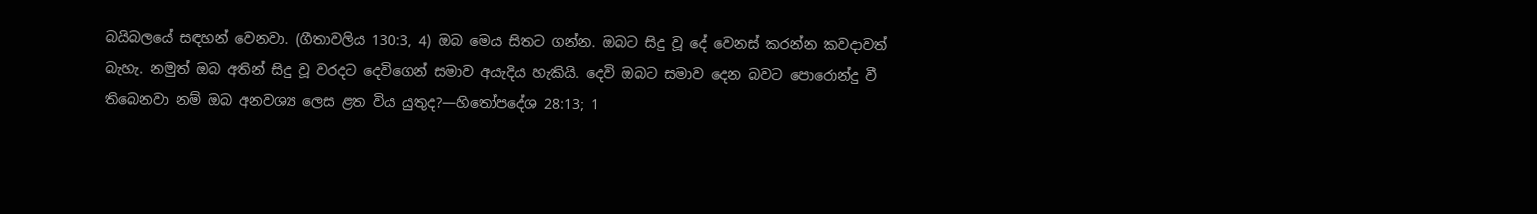බයිබලයේ සඳහන් වෙනවා. (ගීතාවලිය 130:3, 4) ඔබ මෙය සිතට ගන්න. ඔබට සිදු වූ දේ වෙනස් කරන්න කවදාවත් බැහැ. නමුත් ඔබ අතින් සිදු වූ වරදට දෙවිගෙන් සමාව අයැදිය හැකියි. දෙවි ඔබට සමාව දෙන බවට පොරොන්දු වී තිබෙනවා නම් ඔබ අනවශ්‍ය ලෙස ළත විය යුතුද?—හිතෝපදේශ 28:13; 1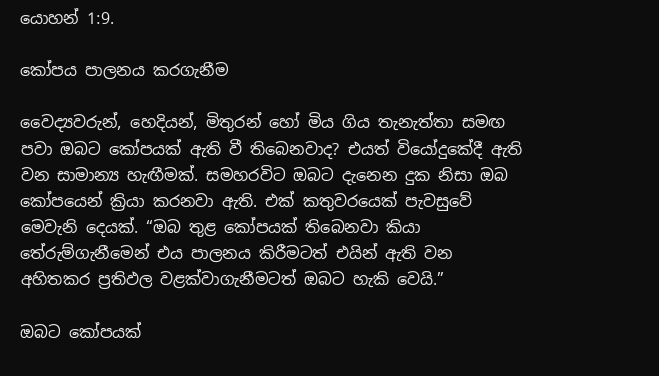යොහන් 1:9.

කෝපය පාලනය කරගැනීම

වෛද්‍යවරුන්, හෙදියන්, මිතුරන් හෝ මිය ගිය තැනැත්තා සමඟ පවා ඔබට කෝපයක් ඇති වී තිබෙනවාද? එයත් වියෝදුකේදී ඇති වන සාමාන්‍ය හැඟීමක්. සමහරවිට ඔබට දැනෙන දුක නිසා ඔබ කෝපයෙන් ක්‍රියා කරනවා ඇති. එක් කතුවරයෙක් පැවසුවේ මෙවැනි දෙයක්. “ඔබ තුළ කෝපයක් තිබෙනවා කියා තේරුම්ගැනීමෙන් එය පාලනය කිරීමටත් එයින් ඇති වන අහිතකර ප්‍රතිඵල වළක්වාගැනීමටත් ඔබට හැකි වෙයි.”

ඔබට කෝපයක්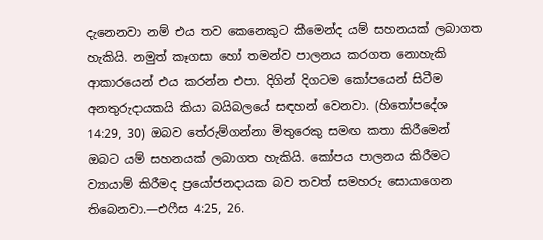දැනෙනවා නම් එය තව කෙනෙකුට කීමෙන්ද යම් සහනයක් ලබාගත හැකියි. නමුත් කෑගසා හෝ තමන්ව පාලනය කරගත නොහැකි ආකාරයෙන් එය කරන්න එපා. දිගින් දිගටම කෝපයෙන් සිටීම අනතුරුදායකයි කියා බයිබලයේ සඳහන් වෙනවා. (හිතෝපදේශ 14:29, 30) ඔබව තේරුම්ගන්නා මිතුරෙකු සමඟ කතා කිරීමෙන් ඔබට යම් සහනයක් ලබාගත හැකියි. කෝපය පාලනය කිරීමට ව්‍යායාම් කිරීමද ප්‍රයෝජනදායක බව තවත් සමහරු සොයාගෙන තිබෙනවා.—එෆීස 4:25, 26.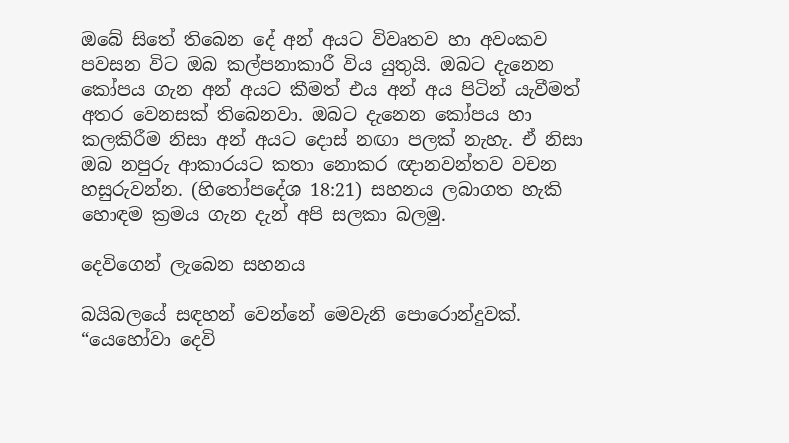ඔබේ සිතේ තිබෙන දේ අන් අයට විවෘතව හා අවංකව පවසන විට ඔබ කල්පනාකාරී විය යුතුයි. ඔබට දැනෙන කෝපය ගැන අන් අයට කීමත් එය අන් අය පිටින් යැවීමත් අතර වෙනසක් තිබෙනවා. ඔබට දැනෙන කෝපය හා කලකිරීම නිසා අන් අයට දොස් නඟා පලක් නැහැ. ඒ නිසා ඔබ නපුරු ආකාරයට කතා නොකර ඥානවන්තව වචන හසුරුවන්න. (හිතෝපදේශ 18:21) සහනය ලබාගත හැකි හොඳම ක්‍රමය ගැන දැන් අපි සලකා බලමු.

දෙවිගෙන් ලැබෙන සහනය

බයිබලයේ සඳහන් වෙන්නේ මෙවැනි පොරොන්දුවක්. “යෙහෝවා දෙවි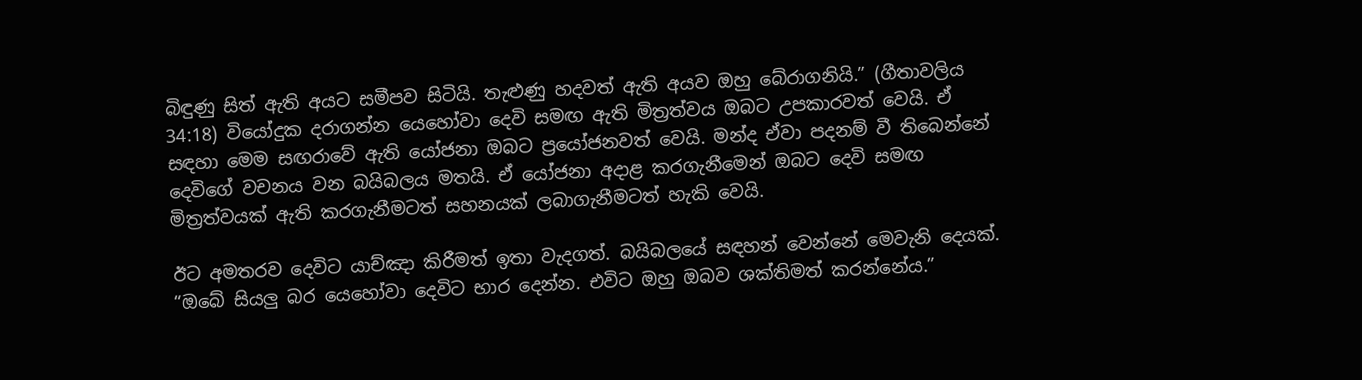බිඳුණු සිත් ඇති අයට සමීපව සිටියි. තැළුණු හදවත් ඇති අයව ඔහු බේරාගනියි.” (ගීතාවලිය 34:18) වියෝදුක දරාගන්න යෙහෝවා දෙවි සමඟ ඇති මිත්‍රත්වය ඔබට උපකාරවත් වෙයි. ඒ සඳහා මෙම සඟරාවේ ඇති යෝජනා ඔබට ප්‍රයෝජනවත් වෙයි. මන්ද ඒවා පදනම් වී තිබෙන්නේ දෙවිගේ වචනය වන බයිබලය මතයි. ඒ යෝජනා අදාළ කරගැනීමෙන් ඔබට දෙවි සමඟ මිත්‍රත්වයක් ඇති කරගැනීමටත් සහනයක් ලබාගැනීමටත් හැකි වෙයි.

ඊට අමතරව දෙවිට යාච්ඤා කිරීමත් ඉතා වැදගත්. බයිබලයේ සඳහන් වෙන්නේ මෙවැනි දෙයක්. “ඔබේ සියලු බර යෙහෝවා දෙවිට භාර දෙන්න. එවිට ඔහු ඔබව ශක්තිමත් කරන්නේය.”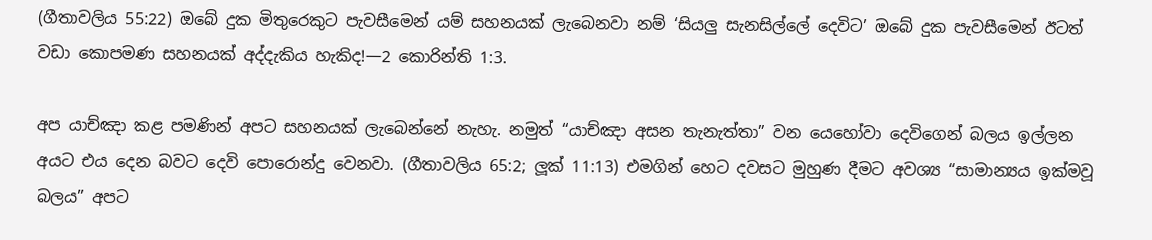(ගීතාවලිය 55:22) ඔබේ දුක මිතුරෙකුට පැවසීමෙන් යම් සහනයක් ලැබෙනවා නම් ‘සියලු සැනසිල්ලේ දෙවිට’ ඔබේ දුක පැවසීමෙන් ඊටත් වඩා කොපමණ සහනයක් අද්දැකිය හැකිද!—2 කොරින්ති 1:3.

අප යාච්ඤා කළ පමණින් අපට සහනයක් ලැබෙන්නේ නැහැ. නමුත් “යාච්ඤා අසන තැනැත්තා” වන යෙහෝවා දෙවිගෙන් බලය ඉල්ලන අයට එය දෙන බවට දෙවි පොරොන්දු වෙනවා. (ගීතාවලිය 65:2; ලූක් 11:13) එමගින් හෙට දවසට මුහුණ දීමට අවශ්‍ය “සාමාන්‍යය ඉක්මවූ බලය” අපට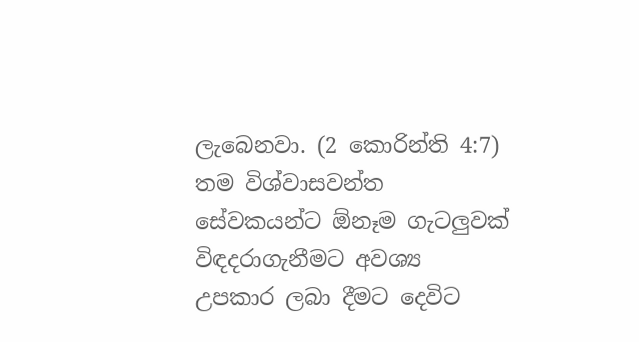ලැබෙනවා. (2 කොරින්ති 4:7) තම විශ්වාසවන්ත සේවකයන්ට ඕනෑම ගැටලුවක් විඳදරාගැනීමට අවශ්‍ය උපකාර ලබා දීමට දෙවිට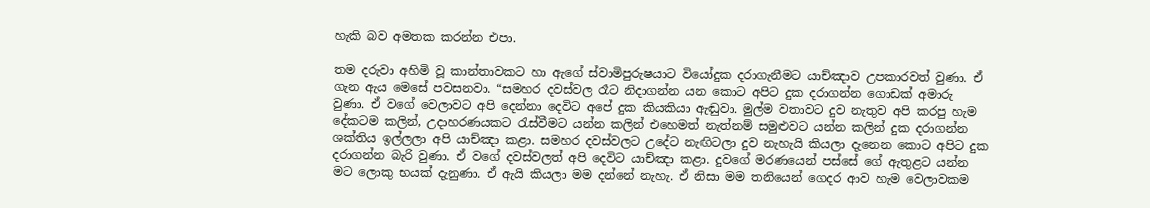හැකි බව අමතක කරන්න එපා.

තම දරුවා අහිමි වූ කාන්තාවකට හා ඇගේ ස්වාමිපුරුෂයාට වියෝදුක දරාගැනීමට යාච්ඤාව උපකාරවත් වුණා. ඒ ගැන ඇය මෙසේ පවසනවා. “සමහර දවස්වල රෑට නිදාගන්න යන කොට අපිට දුක දරාගන්න ගොඩක් අමාරු වුණා. ඒ වගේ වෙලාවට අපි දෙන්නා දෙවිට අපේ දුක කියකියා ඇඬුවා. මුල්ම වතාවට දුව නැතුව අපි කරපු හැම දේකටම කලින්, උදාහරණයකට රැස්වීමට යන්න කලින් එහෙමත් නැත්නම් සමුළුවට යන්න කලින් දුක දරාගන්න ශක්තිය ඉල්ලලා අපි යාච්ඤා කළා. සමහර දවස්වලට උදේට නැඟිටලා දුව නැහැයි කියලා දැනෙන කොට අපිට දුක දරාගන්න බැරි වුණා. ඒ වගේ දවස්වලත් අපි දෙවිට යාච්ඤා කළා. දුවගේ මරණයෙන් පස්සේ ගේ ඇතුළට යන්න මට ලොකු භයක් දැනුණා. ඒ ඇයි කියලා මම දන්නේ නැහැ. ඒ නිසා මම තනියෙන් ගෙදර ආව හැම වෙලාවකම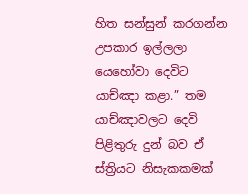හිත සන්සුන් කරගන්න උපකාර ඉල්ලලා යෙහෝවා දෙවිට යාච්ඤා කළා.” තම යාච්ඤාවලට දෙවි පිළිතුරු දුන් බව ඒ ස්ත්‍රියට නිසැකකමක්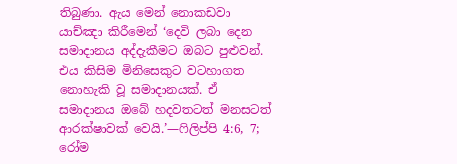තිබුණා. ඇය මෙන් නොකඩවා යාච්ඤා කිරීමෙන් ‘දෙවි ලබා දෙන සමාදානය අද්දැකීමට ඔබට පුළුවන්. එය කිසිම මිනිසෙකුට වටහාගත නොහැකි වූ සමාදානයක්. ඒ සමාදානය ඔබේ හදවතටත් මනසටත් ආරක්ෂාවක් වෙයි.’—ෆිලිප්පි 4:6, 7; රෝම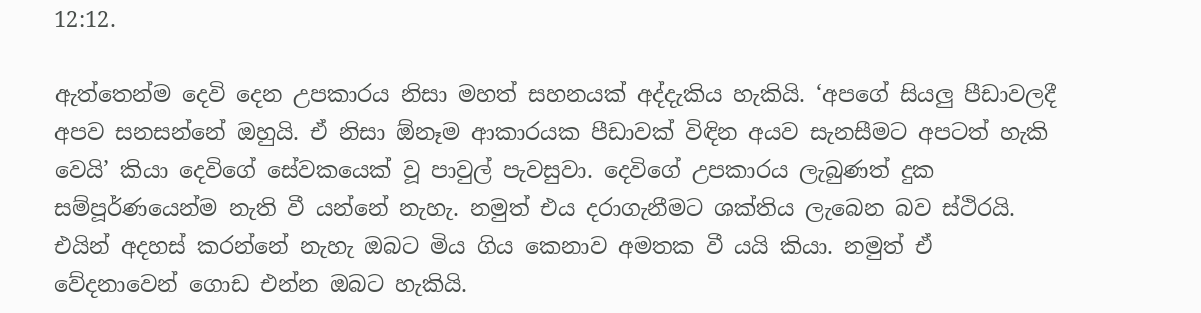12:12.

ඇත්තෙන්ම දෙවි දෙන උපකාරය නිසා මහත් සහනයක් අද්දැකිය හැකියි. ‘අපගේ සියලු පීඩාවලදී අපව සනසන්නේ ඔහුයි. ඒ නිසා ඕනෑම ආකාරයක පීඩාවක් විඳින අයව සැනසීමට අපටත් හැකි වෙයි’ කියා දෙවිගේ සේවකයෙක් වූ පාවුල් පැවසුවා. දෙවිගේ උපකාරය ලැබුණත් දුක සම්පූර්ණයෙන්ම නැති වී යන්නේ නැහැ. නමුත් එය දරාගැනීමට ශක්තිය ලැබෙන බව ස්ථිරයි. එයින් අදහස් කරන්නේ නැහැ ඔබට මිය ගිය කෙනාව අමතක වී යයි කියා. නමුත් ඒ වේදනාවෙන් ගොඩ එන්න ඔබට හැකියි.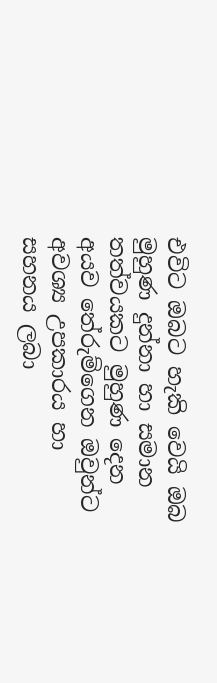එවිට ඔබට හැකි වෙයි ඔබ මුහුණ දුන්නා හා සමාන තත්වයකට මුහුණ දෙන අයව තේරුම්ගෙන ඔවුන්ට අවශ්‍ය උපකාරය හා සහනය ලබා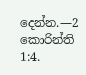දෙන්න.—2 කොරින්ති 1:4.